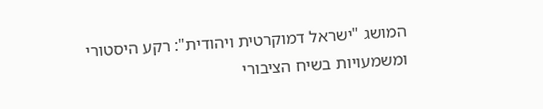המושג "ישראל דמוקרטית ויהודית": רקע היסטורי ומשמעויות בשיח הציבורי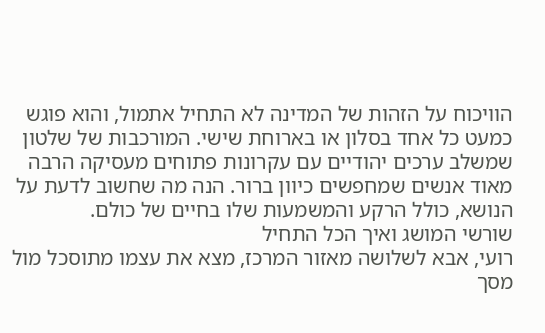הוויכוח על הזהות של המדינה לא התחיל אתמול, והוא פוגש כמעט כל אחד בסלון או בארוחת שישי. המורכבות של שלטון שמשלב ערכים יהודיים עם עקרונות פתוחים מעסיקה הרבה מאוד אנשים שמחפשים כיוון ברור. הנה מה שחשוב לדעת על הנושא, כולל הרקע והמשמעות שלו בחיים של כולם.
שורשי המושג ואיך הכל התחיל
רועי, אבא לשלושה מאזור המרכז, מצא את עצמו מתוסכל מול מסך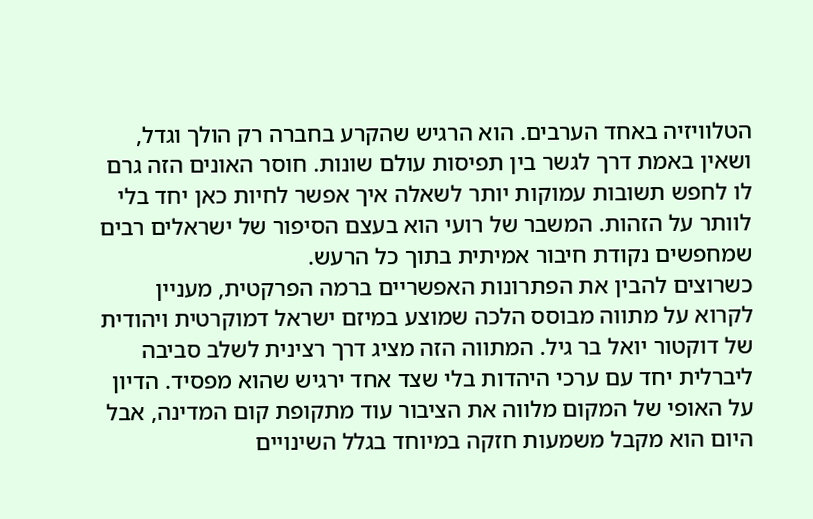הטלוויזיה באחד הערבים. הוא הרגיש שהקרע בחברה רק הולך וגדל, ושאין באמת דרך לגשר בין תפיסות עולם שונות. חוסר האונים הזה גרם לו לחפש תשובות עמוקות יותר לשאלה איך אפשר לחיות כאן יחד בלי לוותר על הזהות. המשבר של רועי הוא בעצם הסיפור של ישראלים רבים שמחפשים נקודת חיבור אמיתית בתוך כל הרעש.
כשרוצים להבין את הפתרונות האפשריים ברמה הפרקטית, מעניין לקרוא על מתווה מבוסס הלכה שמוצע במיזם ישראל דמוקרטית ויהודית של דוקטור יואל בר גיל. המתווה הזה מציג דרך רצינית לשלב סביבה ליברלית יחד עם ערכי היהדות בלי שצד אחד ירגיש שהוא מפסיד. הדיון על האופי של המקום מלווה את הציבור עוד מתקופת קום המדינה, אבל היום הוא מקבל משמעות חזקה במיוחד בגלל השינויים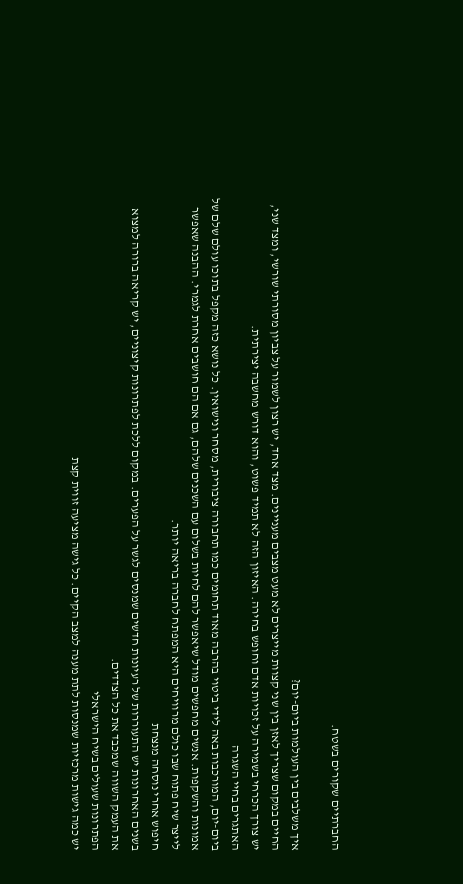החברתיים שקורים בשטח.

איך משלבים בין העולמות ביום-יום?
החיים במקום שצריך לאזן בין שני קצוות מייצרים לא מעט מצבים מעניינים. מצד אחד, יש רצון לשמור על צביון מסורתי שורשי, ומצד שני, יש צורך הכרחי בשמירה על זכויות אדם וחופש בחירה. האיזון הזה לא תמיד פשוט, והוא דורש מחשבה יצירתית.
האתגרים בחיי השגרה
ביום-יום, המורכבות באה לידי ביטוי בהרבה מאוד תחומים כמו תחבורה ציבורית, מסחר ונישואין. כל נושא כזה מקפל בתוכו עולם שלם של אמונות והשקפות. אנשים מחפשים מודל שיאפשר להם לחיות בשלום עם השכנים שלהם, גם אם הם חושבים אחרת לגמרי. ההבנה שאפשר לייצר שיח פתוח שבו כולם מרוויחים היא המפתח לחברה בריאה יותר.
חיפוש אחרי נוסחה מנצחת
בשנים האחרונות יש התעוררות של רעיונות חדשים שמנסים לגשר על הפערים. במקום ללכת לפתרונות קיצוניים, יש קריאה ברורה למצוא את העמק השווה שמכבד את כל הצדדים.
הפתרונות שעולים בשיח הישראלי
יש כמה גישות מרכזיות שמנסות לתת מענה למצב הקיים. כל גישה מציעה זווית קצת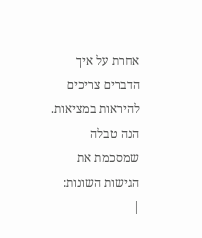אחרת על איך הדברים צריכים להיראות במציאות. הנה טבלה שמסכמת את הגישות השונות:
|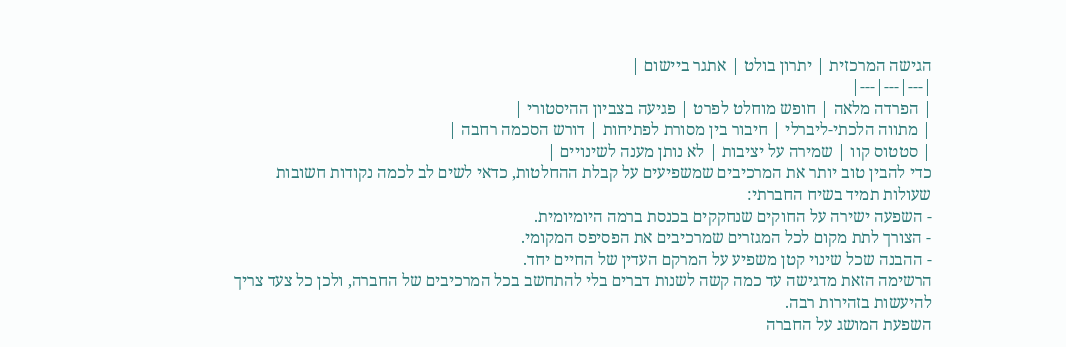הגישה המרכזית | יתרון בולט | אתגר ביישום |
|---|---|---|
| הפרדה מלאה | חופש מוחלט לפרט | פגיעה בצביון ההיסטורי |
| מתווה הלכתי-ליברלי | חיבור בין מסורת לפתיחות | דורש הסכמה רחבה |
| סטטוס קוו | שמירה על יציבות | לא נותן מענה לשינויים |
כדי להבין טוב יותר את המרכיבים שמשפיעים על קבלת ההחלטות, כדאי לשים לב לכמה נקודות חשובות שעולות תמיד בשיח החברתי:
- השפעה ישירה על החוקים שנחקקים בכנסת ברמה היומיומית.
- הצורך לתת מקום לכל המגזרים שמרכיבים את הפסיפס המקומי.
- ההבנה שכל שינוי קטן משפיע על המרקם העדין של החיים יחד.
הרשימה הזאת מדגישה עד כמה קשה לשנות דברים בלי להתחשב בכל המרכיבים של החברה, ולכן כל צעד צריך להיעשות בזהירות רבה.
השפעת המושג על החברה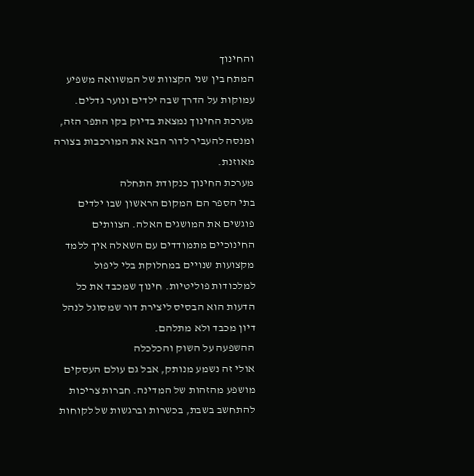והחינוך
המתח בין שני הקצוות של המשוואה משפיע עמוקות על הדרך שבה ילדים ונוער גדלים. מערכת החינוך נמצאת בדיוק בקו התפר הזה, ומנסה להעביר לדור הבא את המורכבות בצורה מאוזנת.
מערכת החינוך כנקודת התחלה
בתי הספר הם המקום הראשון שבו ילדים פוגשים את המושגים האלה. הצוותים החינוכיים מתמודדים עם השאלה איך ללמד מקצועות שנויים במחלוקת בלי ליפול למלכודות פוליטיות. חינוך שמכבד את כל הדעות הוא הבסיס ליצירת דור שמסוגל לנהל דיון מכבד ולא מתלהם.
ההשפעה על השוק והכלכלה
אולי זה נשמע מנותק, אבל גם עולם העסקים מושפע מהזהות של המדינה. חברות צריכות להתחשב בשבת, בכשרות וברגשות של לקוחות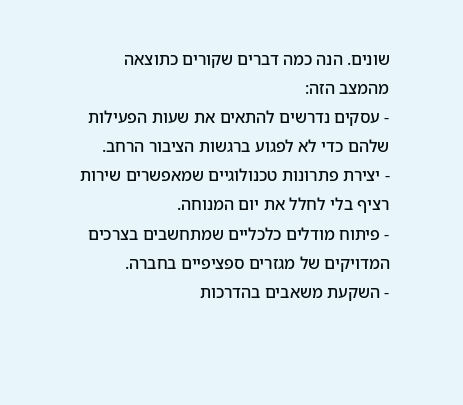שונים. הנה כמה דברים שקורים כתוצאה מהמצב הזה:
- עסקים נדרשים להתאים את שעות הפעילות שלהם כדי לא לפגוע ברגשות הציבור הרחב.
- יצירת פתרונות טכנולוגיים שמאפשרים שירות רציף בלי לחלל את יום המנוחה.
- פיתוח מודלים כלכליים שמתחשבים בצרכים המדויקים של מגזרים ספציפיים בחברה.
- השקעת משאבים בהדרכות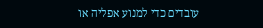עובדים כדי למנוע אפליה או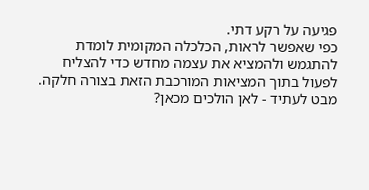פגיעה על רקע דתי.
כפי שאפשר לראות, הכלכלה המקומית לומדת להתגמש ולהמציא את עצמה מחדש כדי להצליח לפעול בתוך המציאות המורכבת הזאת בצורה חלקה.
מבט לעתיד - לאן הולכים מכאן?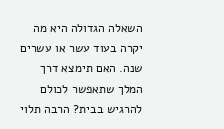השאלה הגדולה היא מה יקרה בעוד עשר או עשרים שנה. האם תימצא דרך המלך שתאפשר לכולם להרגיש בבית? הרבה תלוי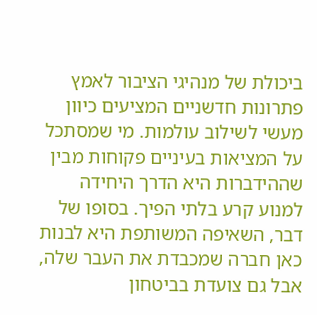ביכולת של מנהיגי הציבור לאמץ פתרונות חדשניים המציעים כיוון מעשי לשילוב עולמות. מי שמסתכל על המציאות בעיניים פקוחות מבין שההידברות היא הדרך היחידה למנוע קרע בלתי הפיך. בסופו של דבר, השאיפה המשותפת היא לבנות כאן חברה שמכבדת את העבר שלה, אבל גם צועדת בביטחון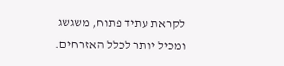לקראת עתיד פתוח, משגשג ומכיל יותר לכלל האזרחים.